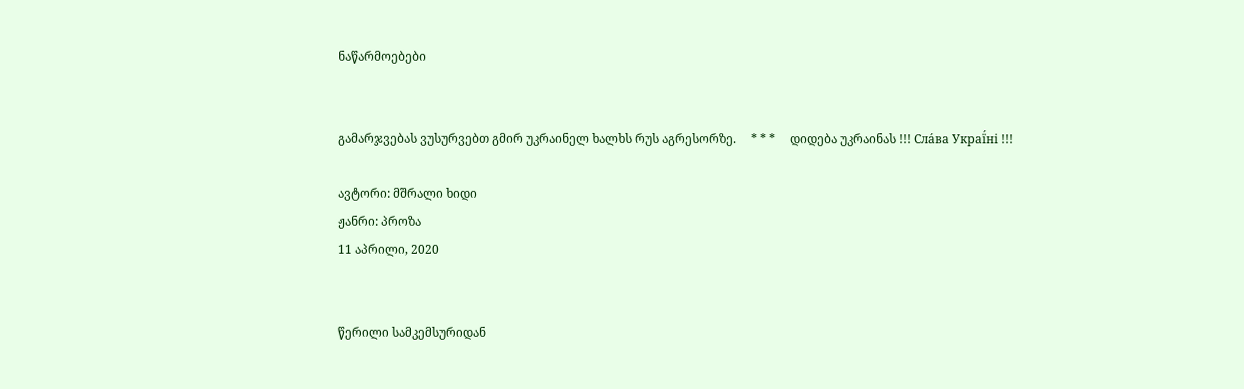ნაწარმოებები


გამარჯვებას ვუსურვებთ გმირ უკრაინელ ხალხს რუს აგრესორზე.     * * *     დიდება უკრაინას !!! Сла́ва Украї́ні !!!

ავტორი: მშრალი ხიდი
ჟანრი: პროზა
11 აპრილი, 2020


წერილი სამკემსურიდან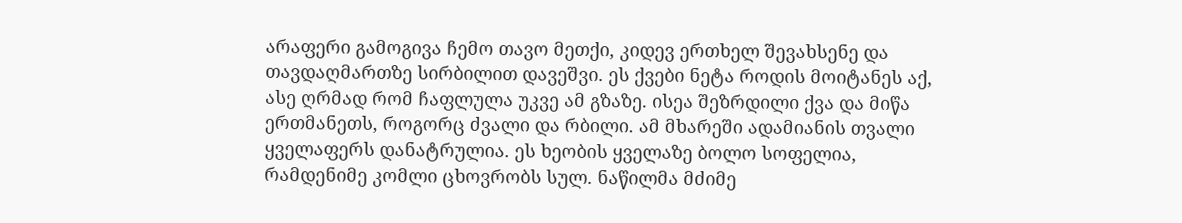არაფერი გამოგივა ჩემო თავო მეთქი, კიდევ ერთხელ შევახსენე და თავდაღმართზე სირბილით დავეშვი. ეს ქვები ნეტა როდის მოიტანეს აქ, ასე ღრმად რომ ჩაფლულა უკვე ამ გზაზე. ისეა შეზრდილი ქვა და მიწა ერთმანეთს, როგორც ძვალი და რბილი. ამ მხარეში ადამიანის თვალი ყველაფერს დანატრულია. ეს ხეობის ყველაზე ბოლო სოფელია, რამდენიმე კომლი ცხოვრობს სულ. ნაწილმა მძიმე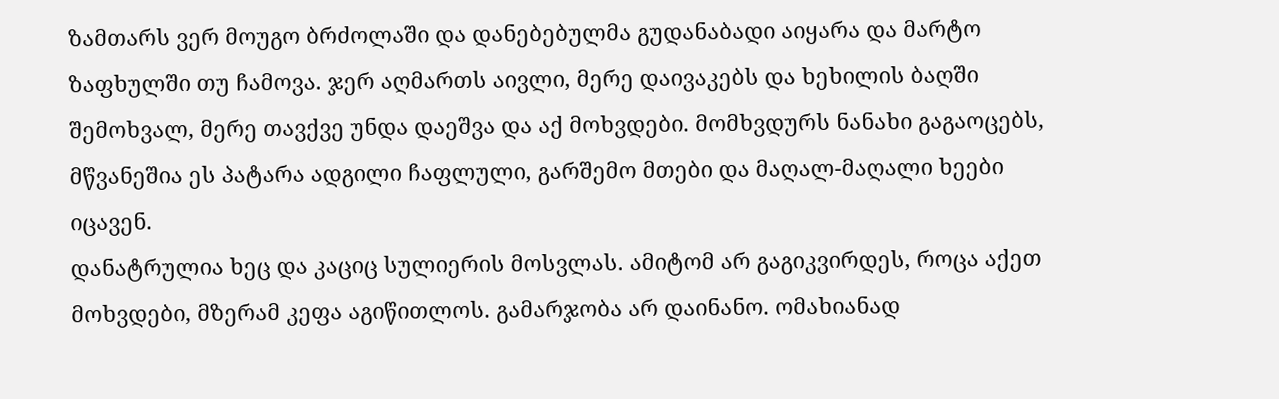ზამთარს ვერ მოუგო ბრძოლაში და დანებებულმა გუდანაბადი აიყარა და მარტო ზაფხულში თუ ჩამოვა. ჯერ აღმართს აივლი, მერე დაივაკებს და ხეხილის ბაღში შემოხვალ, მერე თავქვე უნდა დაეშვა და აქ მოხვდები. მომხვდურს ნანახი გაგაოცებს, მწვანეშია ეს პატარა ადგილი ჩაფლული, გარშემო მთები და მაღალ-მაღალი ხეები იცავენ.
დანატრულია ხეც და კაციც სულიერის მოსვლას. ამიტომ არ გაგიკვირდეს, როცა აქეთ მოხვდები, მზერამ კეფა აგიწითლოს. გამარჯობა არ დაინანო. ომახიანად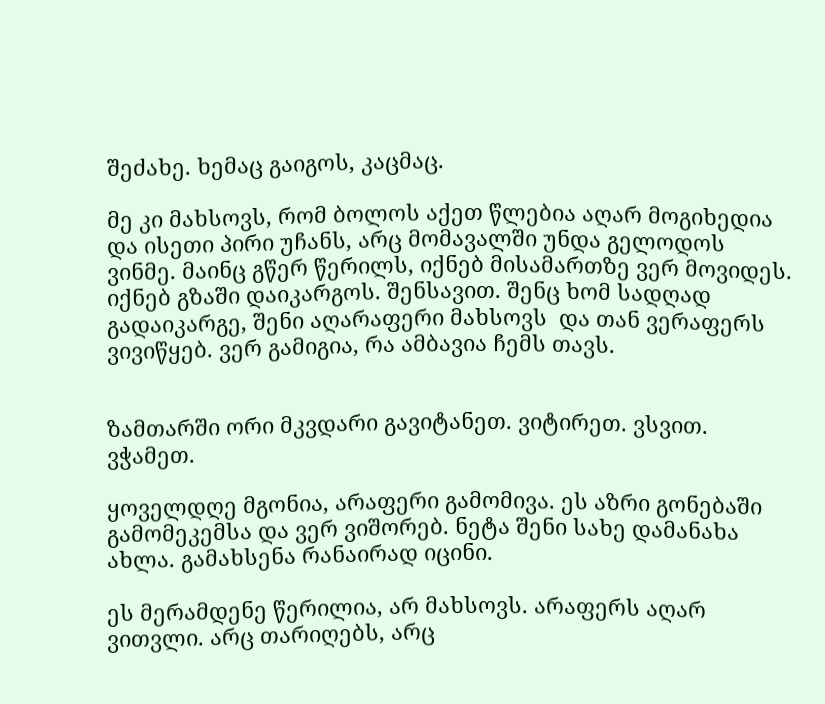შეძახე. ხემაც გაიგოს, კაცმაც.

მე კი მახსოვს, რომ ბოლოს აქეთ წლებია აღარ მოგიხედია და ისეთი პირი უჩანს, არც მომავალში უნდა გელოდოს ვინმე. მაინც გწერ წერილს, იქნებ მისამართზე ვერ მოვიდეს. იქნებ გზაში დაიკარგოს. შენსავით. შენც ხომ სადღად გადაიკარგე, შენი აღარაფერი მახსოვს  და თან ვერაფერს ვივიწყებ. ვერ გამიგია, რა ამბავია ჩემს თავს.


ზამთარში ორი მკვდარი გავიტანეთ. ვიტირეთ. ვსვით. ვჭამეთ.

ყოველდღე მგონია, არაფერი გამომივა. ეს აზრი გონებაში გამომეკემსა და ვერ ვიშორებ. ნეტა შენი სახე დამანახა ახლა. გამახსენა რანაირად იცინი.

ეს მერამდენე წერილია, არ მახსოვს. არაფერს აღარ ვითვლი. არც თარიღებს, არც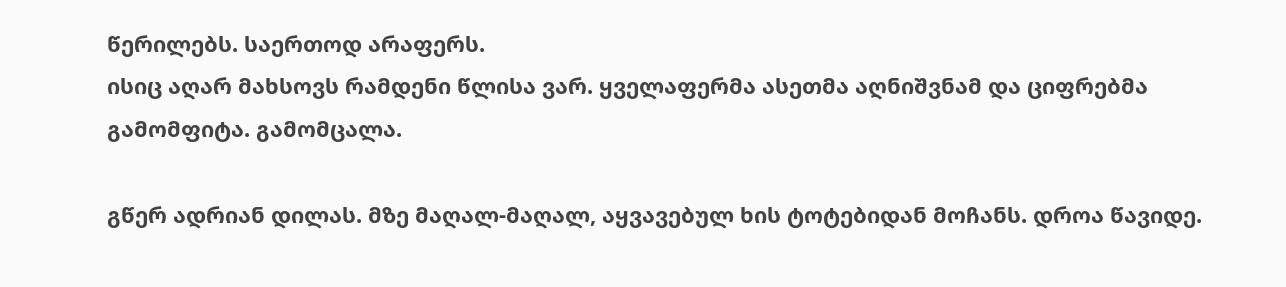წერილებს. საერთოდ არაფერს.
ისიც აღარ მახსოვს რამდენი წლისა ვარ. ყველაფერმა ასეთმა აღნიშვნამ და ციფრებმა გამომფიტა. გამომცალა.

გწერ ადრიან დილას. მზე მაღალ-მაღალ, აყვავებულ ხის ტოტებიდან მოჩანს. დროა წავიდე.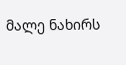მალე ნახირს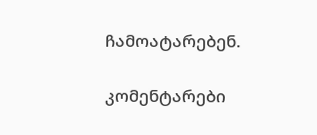ჩამოატარებენ.

კომენტარები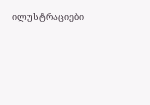ილუსტრაციები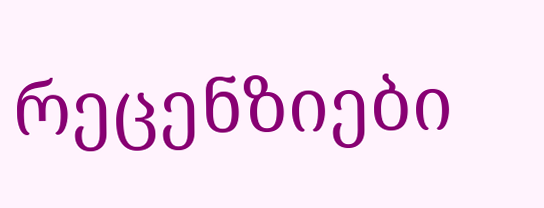რეცენზიები